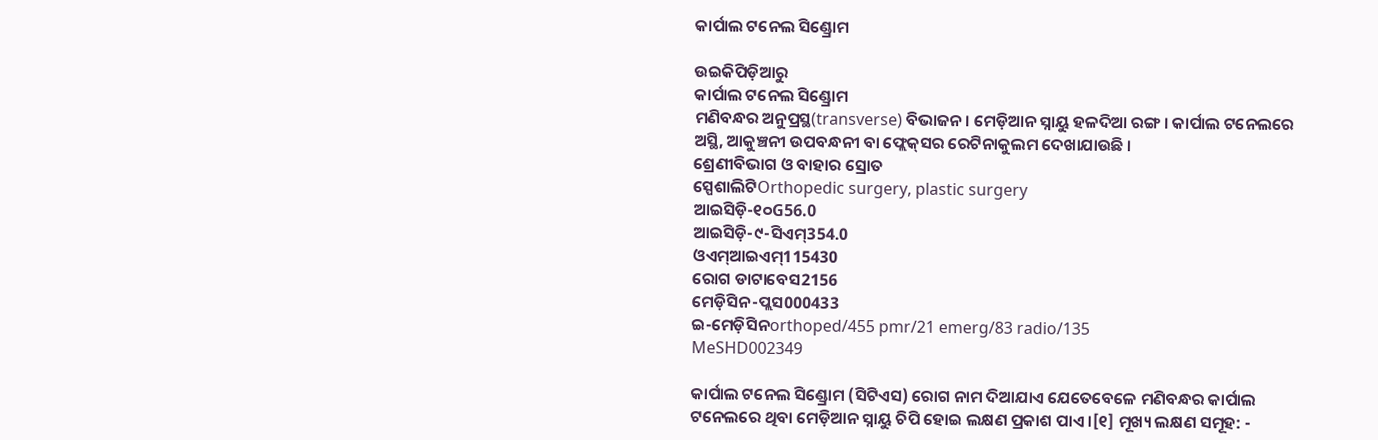କାର୍ପାଲ ଟନେଲ ସିଣ୍ଡ୍ରୋମ

ଉଇକିପିଡ଼ିଆ‌ରୁ
କାର୍ପାଲ ଟନେଲ ସିଣ୍ଡ୍ରୋମ
ମଣିବନ୍ଧର ଅନୁପ୍ରସ୍ଥ(transverse) ବିଭାଜନ । ମେଡ଼ିଆନ ସ୍ନାୟୁ ହଳଦିଆ ରଙ୍ଗ । କାର୍ପାଲ ଟନେଲରେ ଅସ୍ଥି, ଆକୁଞ୍ଚନୀ ଉପବନ୍ଧନୀ ବା ଫ୍ଲେକ୍‌ସର ରେଟିନାକୁଲମ ଦେଖାଯାଉଛି ।
ଶ୍ରେଣୀବିଭାଗ ଓ ବାହାର ସ୍ରୋତ
ସ୍ପେଶାଲିଟିOrthopedic surgery, plastic surgery
ଆଇସିଡ଼ି-୧୦G56.0
ଆଇସିଡ଼ି-୯-ସିଏମ୍354.0
ଓଏମ୍‌ଆଇଏମ୍115430
ରୋଗ ଡାଟାବେସ2156
ମେଡ଼ିସିନ-ପ୍ଲସ000433
ଇ-ମେଡ଼ିସିନorthoped/455 pmr/21 emerg/83 radio/135
MeSHD002349

କାର୍ପାଲ ଟନେଲ ସିଣ୍ଡ୍ରୋମ (ସିଟିଏସ) ରୋଗ ନାମ ଦିଆଯାଏ ଯେତେବେଳେ ମଣିବନ୍ଧର କାର୍ପାଲ ଟନେଲରେ ଥିବା ମେଡ଼ିଆନ ସ୍ନାୟୁ ଚିପି ହୋଇ ଲକ୍ଷଣ ପ୍ରକାଶ ପାଏ ।[୧] ମୂଖ୍ୟ ଲକ୍ଷଣ ସମୂହ: -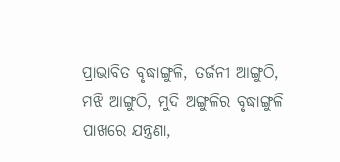ପ୍ରାଭାବିତ ବୃଦ୍ଧାଙ୍ଗୁଳି, ତର୍ଜନୀ ଆଙ୍ଗୁଠି, ମଝି ଆଙ୍ଗୁଠି, ମୁଦି ଅଙ୍ଗୁଳିର ବୃଦ୍ଧାଙ୍ଗୁଳି ପାଖରେ ଯନ୍ତ୍ରଣା,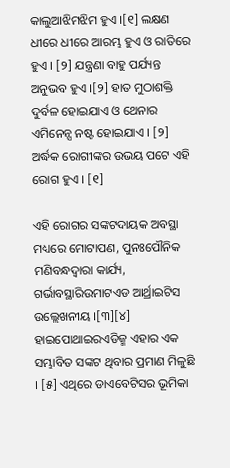କାଲୁଆଝିମଝିମ ହୁଏ ।[୧] ଲକ୍ଷଣ ଧୀରେ ଧୀରେ ଆରମ୍ଭ ହୁଏ ଓ ରାତିରେ ହୁଏ । [୨] ଯନ୍ତ୍ରଣା ବାହୁ ପର୍ଯ୍ୟନ୍ତ ଅନୁଭବ ହୁଏ ।[୨] ହାତ ମୁଠାଶକ୍ତି ଦୁର୍ବଳ ହୋଇଯାଏ ଓ ଥେନାର ଏମିନେନ୍ସ ନଷ୍ଟ ହୋଇଯାଏ । [୨] ଅର୍ଦ୍ଧକ ରୋଗୀଙ୍କର ଉଭୟ ପଟେ ଏହି ରୋଗ ହୁଏ । [୧]

ଏହି ରୋଗର ସଙ୍କଟଦାୟକ ଅବସ୍ଥା ମଧ୍ୟରେ ମୋଟାପଣ, ପୁନଃପୌନିକ ମଣିବନ୍ଧଦ୍ୱାରା କାର୍ଯ୍ୟ, ଗର୍ଭାବସ୍ଥାରିଉମାଟଏଡ ଆର୍ଥ୍ରାଇଟିସ ଉଲ୍ଲେଖନୀୟ ।[୩][୪] ହାଇପୋଥାଇରଏଡିଜ୍ମ ଏହାର ଏକ ସମ୍ଭାବିତ ସଙ୍କଟ ଥିବାର ପ୍ରମାଣ ମିଳୁଛି । [୫] ଏଥିରେ ଡାଏବେଟିସର ଭୂମିକା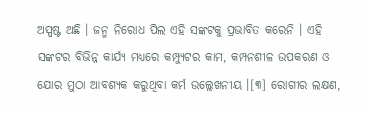ଅସ୍ପଷ୍ଟ ଅଛି । ଜନ୍ମ ନିରୋଧ ପିଲ ଏହି ସଙ୍କଟକୁ ପ୍ରଭାବିତ କରେନି । ଏହି ସଙ୍କଟର ବିଭିନ୍ନ କାର୍ଯ୍ୟ ମଧ୍ୟରେ କମ୍ପ୍ୟୁଟର କାମ, କମ୍ପନଶୀଳ ଉପକରଣ ଓ ଯୋର ମୁଠା ଆବଶ୍ୟକ କରୁଥିବା କର୍ମ ଉଲ୍ଲେଖନୀୟ ।[୩] ରୋଗୀର ଲକ୍ଷଣ,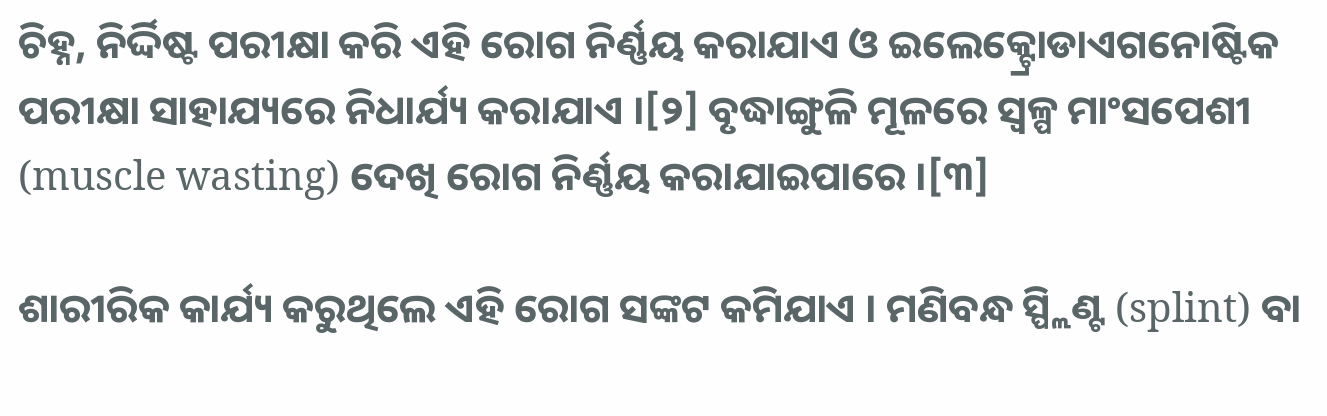ଚିହ୍ନ, ନିର୍ଦ୍ଦିଷ୍ଟ ପରୀକ୍ଷା କରି ଏହି ରୋଗ ନିର୍ଣ୍ଣୟ କରାଯାଏ ଓ ଇଲେକ୍ଟ୍ରୋଡାଏଗନୋଷ୍ଟିକ ପରୀକ୍ଷା ସାହାଯ୍ୟରେ ନିଧାର୍ଯ୍ୟ କରାଯାଏ ।[୨] ବୃଦ୍ଧାଙ୍ଗୁଳି ମୂଳରେ ସ୍ୱଳ୍ପ ମାଂସପେଶୀ (muscle wasting) ଦେଖି ରୋଗ ନିର୍ଣ୍ଣୟ କରାଯାଇପାରେ ।[୩]

ଶାରୀରିକ କାର୍ଯ୍ୟ କରୁଥିଲେ ଏହି ରୋଗ ସଙ୍କଟ କମିଯାଏ । ମଣିବନ୍ଧ ସ୍ପ୍ଲିଣ୍ଟ (splint) ବା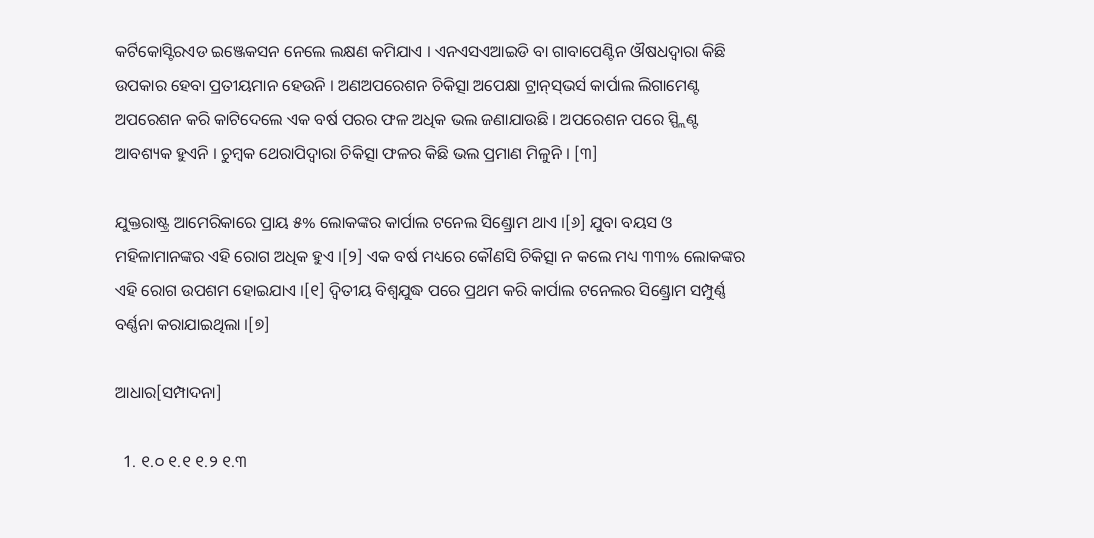କର୍ଟିକୋସ୍ଟିରଏଡ ଇଞ୍ଜେକସନ ନେଲେ ଲକ୍ଷଣ କମିଯାଏ । ଏନଏସଏଆଇଡି ବା ଗାବାପେଣ୍ଟିନ ଔଷଧଦ୍ୱାରା କିଛି ଉପକାର ହେବା ପ୍ରତୀୟମାନ ହେଉନି । ଅଣଅପରେଶନ ଚିକିତ୍ସା ଅପେକ୍ଷା ଟ୍ରାନ୍‌ସ୍‌ଭର୍ସ କାର୍ପାଲ ଲିଗାମେଣ୍ଟ ଅପରେଶନ କରି କାଟିଦେଲେ ଏକ ବର୍ଷ ପରର ଫଳ ଅଧିକ ଭଲ ଜଣାଯାଉଛି । ଅପରେଶନ ପରେ ସ୍ପ୍ଲିଣ୍ଟ ଆବଶ୍ୟକ ହୁଏନି । ଚୁମ୍ବକ ଥେରାପିଦ୍ୱାରା ଚିକିତ୍ସା ଫଳର କିଛି ଭଲ ପ୍ରମାଣ ମିଳୁନି । [୩]

ଯୁକ୍ତରାଷ୍ଟ୍ର ଆମେରିକାରେ ପ୍ରାୟ ୫% ଲୋକଙ୍କର କାର୍ପାଲ ଟନେଲ ସିଣ୍ଡ୍ରୋମ ଥାଏ ।[୬] ଯୁବା ବୟସ ଓ ମହିଳାମାନଙ୍କର ଏହି ରୋଗ ଅଧିକ ହୁଏ ।[୨] ଏକ ବର୍ଷ ମଧ୍ୟରେ କୌଣସି ଚିକିତ୍ସା ନ କଲେ ମଧ୍ୟ ୩୩% ଲୋକଙ୍କର ଏହି ରୋଗ ଉପଶମ ହୋଇଯାଏ ।[୧] ଦ୍ୱିତୀୟ ବିଶ୍ୱ‌ଯୁଦ୍ଧ ପରେ ପ୍ରଥମ କରି କାର୍ପାଲ ଟନେଲର ସିଣ୍ଡ୍ରୋମ ସମ୍ପୁର୍ଣ୍ଣ ବର୍ଣ୍ଣନା କରାଯାଇଥିଲା ।[୭]

ଆଧାର[ସମ୍ପାଦନା]

  1. ୧.୦ ୧.୧ ୧.୨ ୧.୩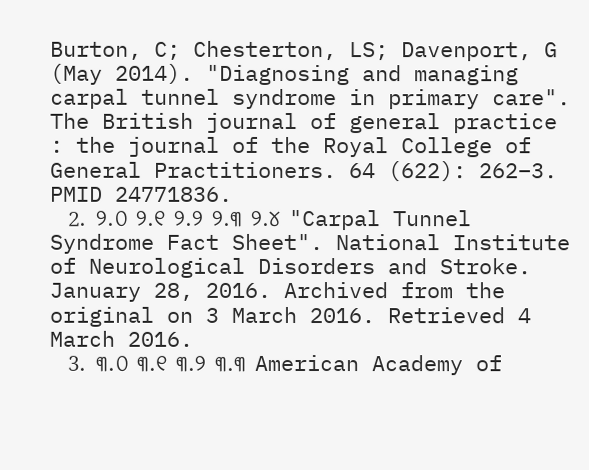Burton, C; Chesterton, LS; Davenport, G (May 2014). "Diagnosing and managing carpal tunnel syndrome in primary care". The British journal of general practice : the journal of the Royal College of General Practitioners. 64 (622): 262–3. PMID 24771836.
  2. ୨.୦ ୨.୧ ୨.୨ ୨.୩ ୨.୪ "Carpal Tunnel Syndrome Fact Sheet". National Institute of Neurological Disorders and Stroke. January 28, 2016. Archived from the original on 3 March 2016. Retrieved 4 March 2016.
  3. ୩.୦ ୩.୧ ୩.୨ ୩.୩ American Academy of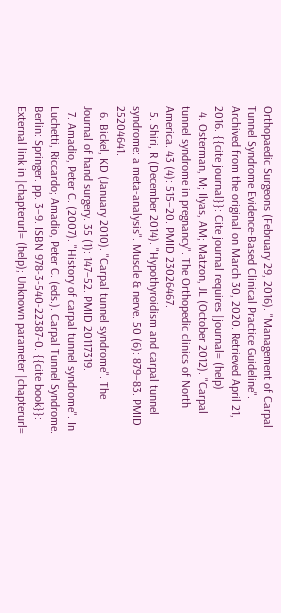Orthopaedic Surgeons (February 29, 2016). "Management of Carpal Tunnel Syndrome Evidence-Based Clinical Practice Guideline". Archived from the original on March 30, 2020. Retrieved April 21, 2016. {{cite journal}}: Cite journal requires |journal= (help)
  4. Osterman, M; Ilyas, AM; Matzon, JL (October 2012). "Carpal tunnel syndrome in pregnancy". The Orthopedic clinics of North America. 43 (4): 515–20. PMID 23026467.
  5. Shiri, R (December 2014). "Hypothyroidism and carpal tunnel syndrome: a meta-analysis". Muscle & nerve. 50 (6): 879–83. PMID 25204641.
  6. Bickel, KD (January 2010). "Carpal tunnel syndrome". The Journal of hand surgery. 35 (1): 147–52. PMID 20117319.
  7. Amadio, Peter C. (2007). "History of carpal tunnel syndrome". In Luchetti, Riccardo; Amadio, Peter C. (eds.). Carpal Tunnel Syndrome. Berlin: Springer. pp. 3–9. ISBN 978-3-540-22387-0. {{cite book}}: External link in |chapterurl= (help); Unknown parameter |chapterurl=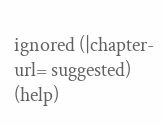ignored (|chapter-url= suggested) (help)